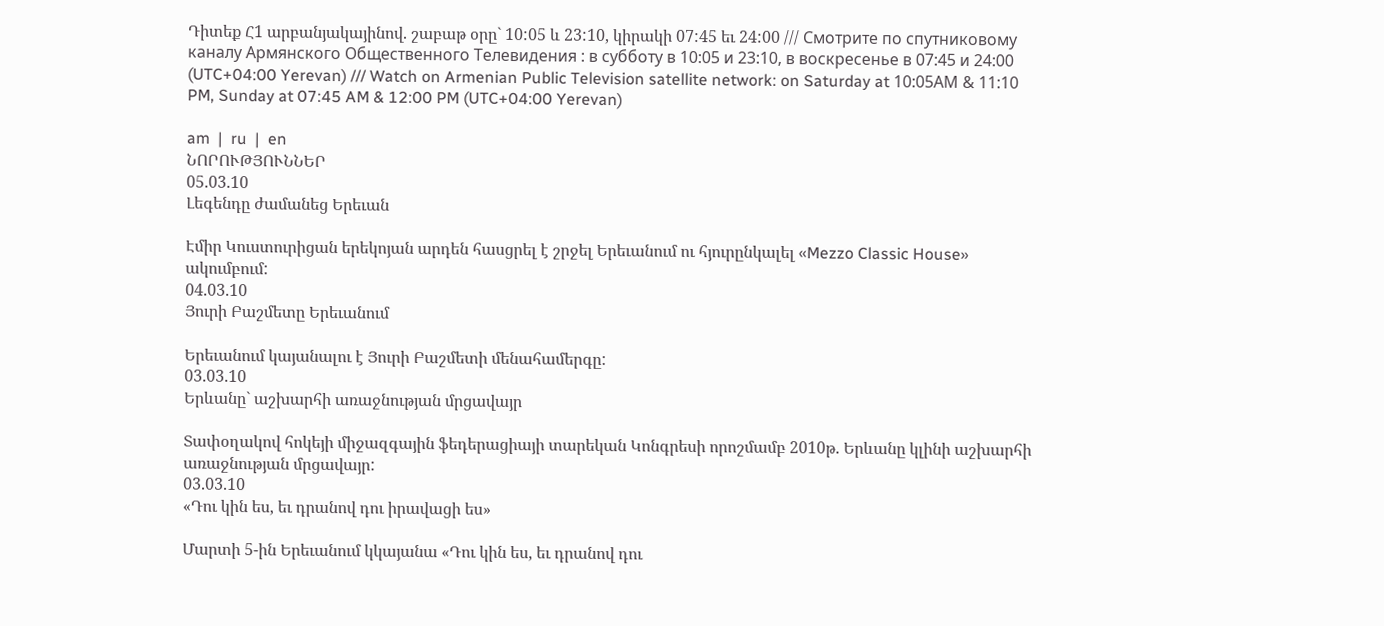Դիտեք Հ1 արբանյակայինով. շաբաթ օրը` 10:05 և 23:10, կիրակի 07:45 եւ 24:00 /// Смотрите по спутниковому каналу Армянского Общественного Телевидения : в субботу в 10:05 и 23:10, в воскресенье в 07:45 и 24:00 (UTC+04:00 Yerevan) /// Watch on Armenian Public Television satellite network: on Saturday at 10:05АМ & 11:10 PM, Sunday at 07:45 AM & 12:00 PM (UTC+04:00 Yerevan)

am  |  ru  |  en
ՆՈՐՈՒԹՅՈՒՆՆԵՐ
05.03.10
Լեգենդը ժամանեց Երեւան

Էմիր Կուստուրիցան երեկոյան արդեն հասցրել է շրջել Երեւանում ու հյուրընկալել «Mezzo Classic House» ակումբում:
04.03.10
Յուրի Բաշմետը Երեւանում

Երեւանում կայանալու է Յուրի Բաշմետի մենահամերգը:
03.03.10
Երևանը` աշխարհի առաջնության մրցավայր

Տափօղակով հոկեյի միջազգային ֆեդերացիայի տարեկան Կոնգրեսի որոշմամբ 2010թ. Երևանը կլինի աշխարհի առաջնության մրցավայր:
03.03.10
«Դու կին ես, եւ դրանով դու իրավացի ես»

Մարտի 5-ին Երեւանում կկայանա «Դու կին ես, եւ դրանով դու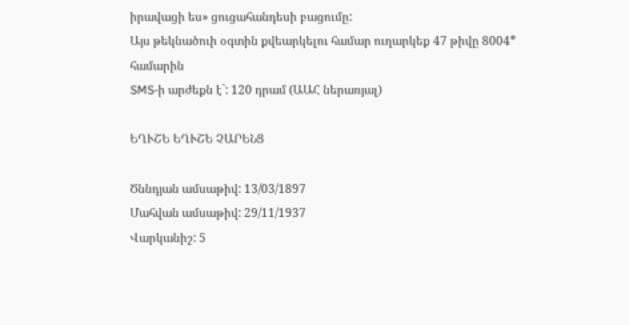իրավացի ես» ցուցահանդեսի բացումը:
Այս թեկնածուի օգտին քվեարկելու համար ուղարկեք 47 թիվը 8004* համարին
SMS-ի արժեքն է`: 120 դրամ (ԱԱՀ ներառյալ)

ԵՂՒՇԵ ԵՂՒՇԵ ՉԱՐԵՆՑ

Ծննդյան ամսաթիվ: 13/03/1897
Մահվան ամսաթիվ: 29/11/1937
Վարկանիշ: 5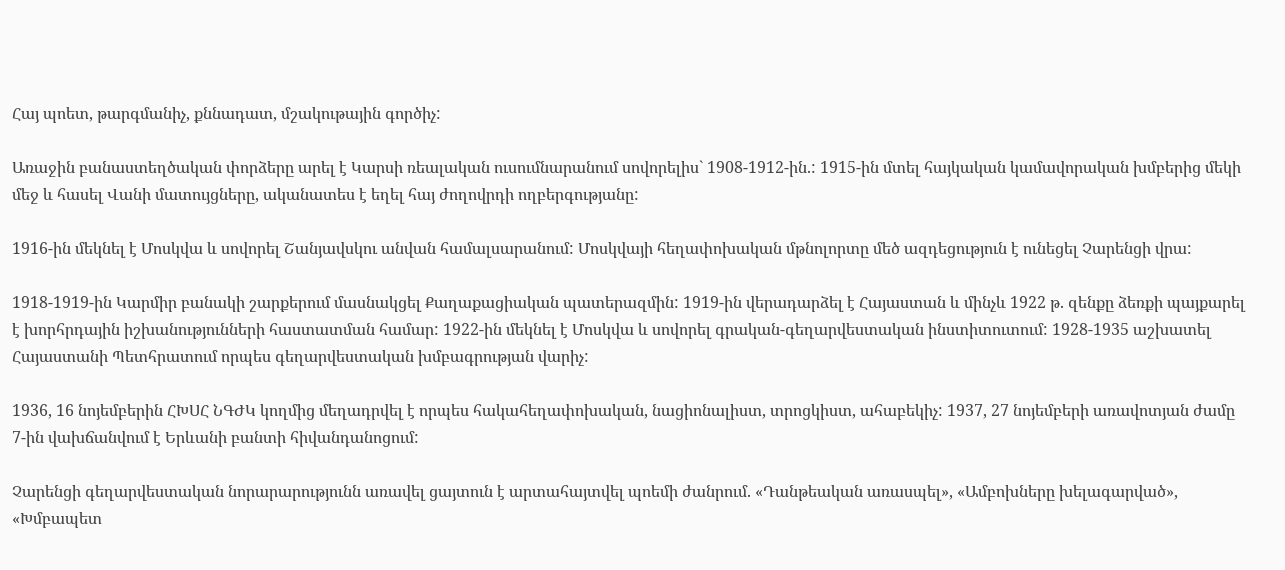Հայ պոետ, թարգմանիչ, քննադատ, մշակութային գործիչ:

Առաջին բանաստեղծական փորձերը արել է Կարսի ռեալական ուսումնարանում սովորելիս` 1908-1912-ին.: 1915-ին մտել հայկական կամավորական խմբերից մեկի մեջ և հասել Վանի մատույցները, ականատես է եղել հայ ժողովրդի ողբերգությանը:

1916-ին մեկնել է Մոսկվա և սովորել Շանյավսկու անվան համալսարանում: Մոսկվայի հեղափոխական մթնոլորտը մեծ ազդեցություն է ունեցել Չարենցի վրա:

1918-1919-ին Կարմիր բանակի շարքերում մասնակցել Քաղաքացիական պատերազմին: 1919-ին վերադարձել է Հայաստան և մինչև 1922 թ. զենքը ձեռքի պայքարել է խորհրդային իշխանությունների հաստատման համար: 1922-ին մեկնել է Մոսկվա և սովորել գրական-գեղարվեստական ինստիտուտում: 1928-1935 աշխատել Հայաստանի Պետհրատում որպես գեղարվեստական խմբագրության վարիչ:

1936, 16 նոյեմբերին ՀԽՍՀ ՆԳԺԿ կողմից մեղադրվել է որպես հակահեղափոխական, նացիոնալիստ, տրոցկիստ, ահաբեկիչ: 1937, 27 նոյեմբերի առավոտյան ժամը 7-ին վախճանվում է Երևանի բանտի հիվանդանոցում:

Չարենցի գեղարվեստական նորարարությունն առավել ցայտուն է արտահայտվել պոեմի ժանրում. «Դանթեական առասպել», «Ամբոխները խելագարված», «Խմբապետ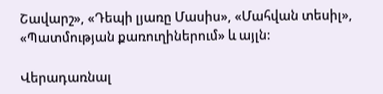Շավարշ», «Դեպի լյառը Մասիս», «Մահվան տեսիլ», «Պատմության քառուղիներում» և այլն:

Վերադառնալ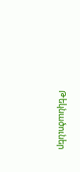Թեկնածուներ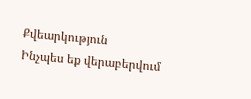Քվեարկություն
Ինչպես եք վերաբերվում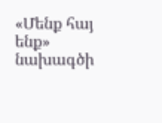«Մենք հայ ենք» նախագծի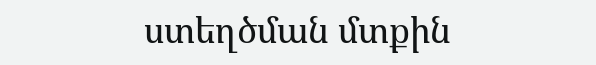ստեղծման մտքին